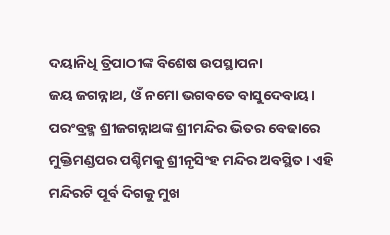ଦୟାନିଧି ତ୍ରିପାଠୀଙ୍କ ବିଶେଷ ଉପସ୍ଥାପନା
ଜୟ ଜଗନ୍ନାଥ, ଓଁ ନମୋ ଭଗବତେ ବାସୁଦେବାୟ।
ପରଂବ୍ରହ୍ମ ଶ୍ରୀଜଗନ୍ନାଥଙ୍କ ଶ୍ରୀମନ୍ଦିର ଭିତର ବେଢାରେ ମୁକ୍ତିମଣ୍ଡପର ପଶ୍ଚିମକୁ ଶ୍ରୀନୃସିଂହ ମନ୍ଦିର ଅବସ୍ଥିତ। ଏହି ମନ୍ଦିରଟି ପୂର୍ବ ଦିଗକୁ ମୁଖ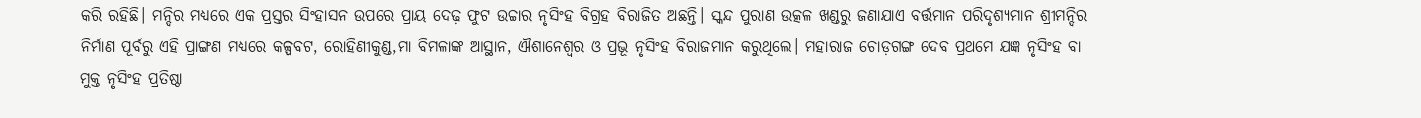କରି ରହିଛି। ମନ୍ଦିର ମଧ୍ୟରେ ଏକ ପ୍ରସ୍ତର ସିଂହାସନ ଉପରେ ପ୍ରାୟ ଦେଢ଼ ଫୁଟ ଉଚ୍ଚାର ନୃସିଂହ ବିଗ୍ରହ ବିରାଜିତ ଅଛନ୍ତି। ସ୍କନ୍ଦ ପୁରାଣ ଉତ୍କଳ ଖଣ୍ଡରୁ ଜଣାଯାଏ ବର୍ତ୍ତମାନ ପରିଦୃଶ୍ୟମାନ ଶ୍ରୀମନ୍ଦିର ନିର୍ମାଣ ପୂର୍ବରୁ ଏହି ପ୍ରାଙ୍ଗଣ ମଧ୍ୟରେ କଳ୍ପବଟ, ରୋହିଣୀକୁଣ୍ଡ,ମା ବିମଳାଙ୍କ ଆସ୍ଥାନ, ଐଶାନେଶ୍ୱର ଓ ପ୍ରଭୂ ନୃସିଂହ ବିରାଜମାନ କରୁଥିଲେ। ମହାରାଜ ଚୋଡ଼ଗଙ୍ଗ ଦେବ ପ୍ରଥମେ ଯଜ୍ଞ ନୃସିଂହ ବା ମୁକ୍ତ ନୃସିଂହ ପ୍ରତିଷ୍ଠା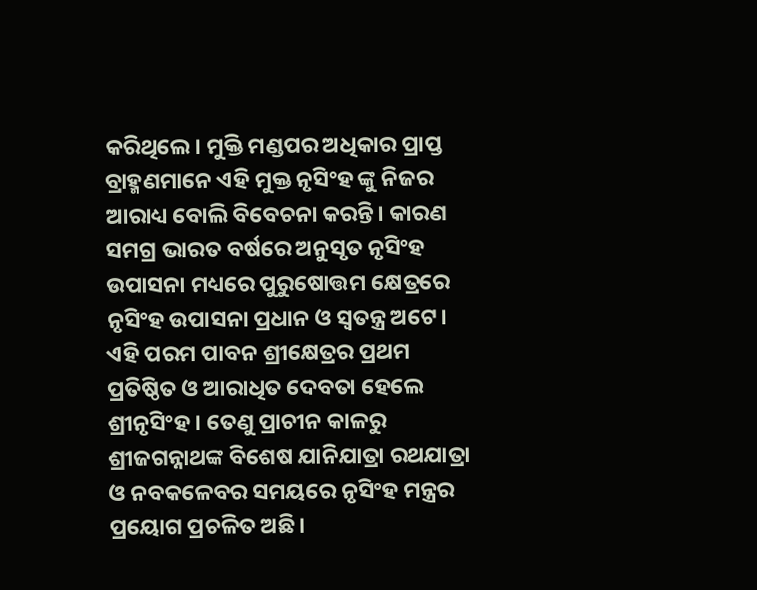କରିଥିଲେ। ମୁକ୍ତି ମଣ୍ଡପର ଅଧିକାର ପ୍ରାପ୍ତ ବ୍ରାହ୍ମଣମାନେ ଏହି ମୁକ୍ତ ନୃସିଂହ ଙ୍କୁ ନିଜର ଆରାଧ୍ୟ ବୋଲି ବିବେଚନା କରନ୍ତି। କାରଣ ସମଗ୍ର ଭାରତ ବର୍ଷରେ ଅନୁସୃତ ନୃସିଂହ ଉପାସନା ମଧ୍ୟରେ ପୁରୁଷୋତ୍ତମ କ୍ଷେତ୍ରରେ ନୃସିଂହ ଉପାସନା ପ୍ରଧାନ ଓ ସ୍ୱତନ୍ତ୍ର ଅଟେ। ଏହି ପରମ ପାବନ ଶ୍ରୀକ୍ଷେତ୍ରର ପ୍ରଥମ ପ୍ରତିଷ୍ଠିତ ଓ ଆରାଧିତ ଦେବତା ହେଲେ ଶ୍ରୀନୃସିଂହ । ତେଣୁ ପ୍ରାଚୀନ କାଳରୁ ଶ୍ରୀଜଗନ୍ନାଥଙ୍କ ବିଶେଷ ଯାନିଯାତ୍ରା ରଥଯାତ୍ରା ଓ ନବକଳେବର ସମୟରେ ନୃସିଂହ ମନ୍ତ୍ରର ପ୍ରୟୋଗ ପ୍ରଚଳିତ ଅଛି।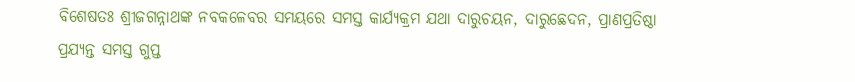ବିଶେଷତଃ ଶ୍ରୀଜଗନ୍ନାଥଙ୍କ ନବକଳେବର ସମୟରେ ସମସ୍ତ କାର୍ଯ୍ୟକ୍ରମ ଯଥା ଦାରୁଚୟନ, ଦାରୁଛେଦନ, ପ୍ରାଣପ୍ରତିଷ୍ଠା ପ୍ରଯ୍ୟନ୍ତ ସମସ୍ତ ଗୁପ୍ତ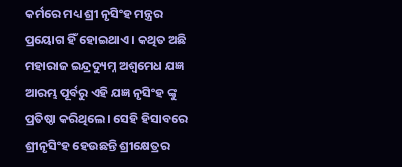କର୍ମରେ ମଧ୍ୟ ଶ୍ରୀ ନୃସିଂହ ମନ୍ତ୍ରର ପ୍ରୟୋଗ ହିଁ ହୋଇଥାଏ । କଥିତ ଅଛି ମହାରାଜ ଇନ୍ଦ୍ରଦ୍ୟୁମ୍ନ ଅଶ୍ୱମେଧ ଯଜ୍ଞ ଆରମ୍ଭ ପୂର୍ବରୁ ଏହି ଯଜ୍ଞ ନୃସିଂହ ଙ୍କୁ ପ୍ରତିଷ୍ଠା କରିଥିଲେ। ସେହି ହିସାବରେ ଶ୍ରୀନୃସିଂହ ହେଉଛନ୍ତି ଶ୍ରୀକ୍ଷେତ୍ରର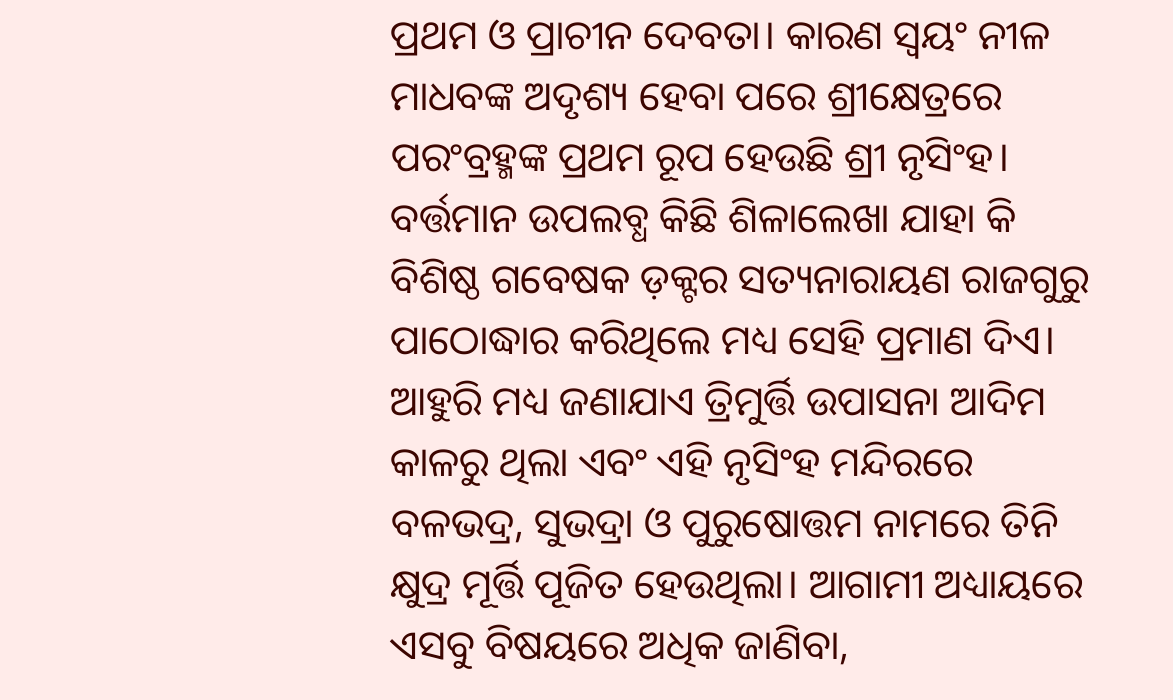ପ୍ରଥମ ଓ ପ୍ରାଚୀନ ଦେବତା। କାରଣ ସ୍ୱୟଂ ନୀଳ ମାଧବଙ୍କ ଅଦୃଶ୍ୟ ହେବା ପରେ ଶ୍ରୀକ୍ଷେତ୍ରରେ ପରଂବ୍ରହ୍ମଙ୍କ ପ୍ରଥମ ରୂପ ହେଉଛି ଶ୍ରୀ ନୃସିଂହ। ବର୍ତ୍ତମାନ ଉପଲବ୍ଧ କିଛି ଶିଳାଲେଖା ଯାହା କି ବିଶିଷ୍ଠ ଗବେଷକ ଡ଼କ୍ଟର ସତ୍ୟନାରାୟଣ ରାଜଗୁରୁ ପାଠୋଦ୍ଧାର କରିଥିଲେ ମଧ୍ୟ ସେହି ପ୍ରମାଣ ଦିଏ। ଆହୁରି ମଧ୍ୟ ଜଣାଯାଏ ତ୍ରିମୁର୍ତ୍ତି ଉପାସନା ଆଦିମ କାଳରୁ ଥିଲା ଏବଂ ଏହି ନୃସିଂହ ମନ୍ଦିରରେ ବଳଭଦ୍ର, ସୁଭଦ୍ରା ଓ ପୁରୁଷୋତ୍ତମ ନାମରେ ତିନି କ୍ଷୁଦ୍ର ମୂର୍ତ୍ତି ପୂଜିତ ହେଉଥିଲା। ଆଗାମୀ ଅଧ୍ୟାୟରେ ଏସବୁ ବିଷୟରେ ଅଧିକ ଜାଣିବା,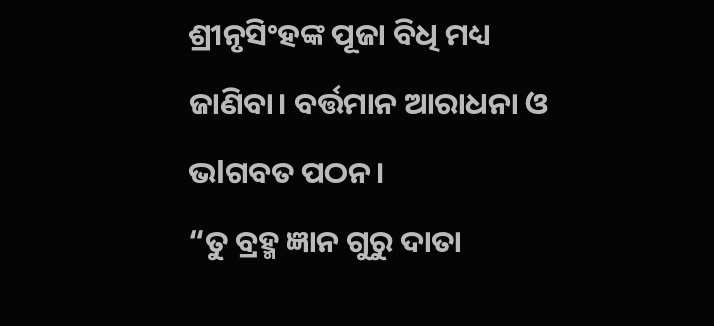ଶ୍ରୀନୃସିଂହଙ୍କ ପୂଜା ବିଧି ମଧ୍ୟ ଜାଣିବା। ବର୍ତ୍ତମାନ ଆରାଧନା ଓ ଭlଗବତ ପଠନ।
“ତୁ ବ୍ରହ୍ମ ଜ୍ଞାନ ଗୁରୁ ଦାତା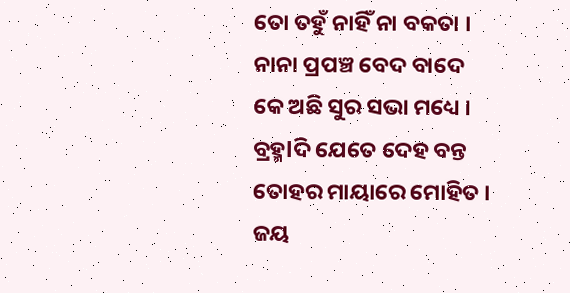ତୋ ତହୁଁ ନାହିଁ ନା ବକତା ।
ନାନା ପ୍ରପଞ୍ଚ ବେଦ ବାଦେ
କେ ଅଛି ସୁର ସଭା ମଧ୍ୟେ ।
ବ୍ରହ୍ମlଦି ଯେତେ ଦେହ ବନ୍ତ
ତୋହର ମାୟାରେ ମୋହିତ ।
ଜୟ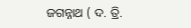ଜଗନ୍ନାଥ ( ଦ. ତ୍ରି.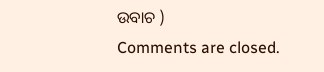ଉବାଚ )
Comments are closed.